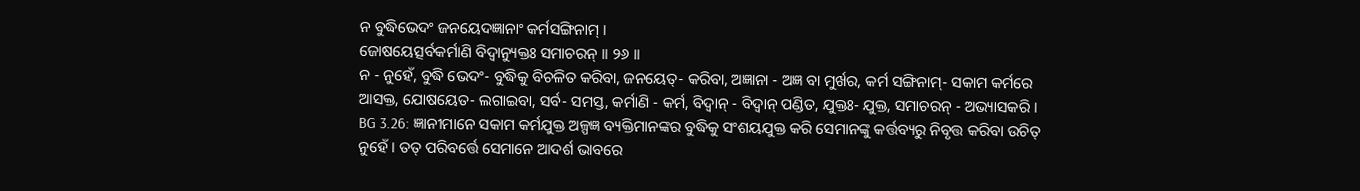ନ ବୁଦ୍ଧିଭେଦଂ ଜନୟେଦଜ୍ଞାନାଂ କର୍ମସଙ୍ଗିନାମ୍ ।
ଜୋଷୟେତ୍ସର୍ବକର୍ମାଣି ବିଦ୍ୱାନ୍ୟୁକ୍ତଃ ସମାଚରନ୍ ।। ୨୬ ।।
ନ - ନୁହେଁ, ବୁଦ୍ଧି ଭେଦଂ- ବୁଦ୍ଧିକୁ ବିଚଳିତ କରିବା, ଜନୟେତ୍- କରିବା, ଅଜ୍ଞାନା - ଅଜ୍ଞ ବା ମୁର୍ଖର, କର୍ମ ସଙ୍ଗିନାମ୍- ସକାମ କର୍ମରେ ଆସକ୍ତ, ଯୋଷୟେତ- ଲଗାଇବା, ସର୍ବ- ସମସ୍ତ, କର୍ମାଣି - କର୍ମ, ବିଦ୍ୱାନ୍ - ବିଦ୍ୱାନ୍ ପଣ୍ଡିତ, ଯୁକ୍ତଃ- ଯୁକ୍ତ, ସମାଚରନ୍ - ଅଭ୍ୟାସକରି ।
BG 3.26: ଜ୍ଞାନୀମାନେ ସକାମ କର୍ମଯୁକ୍ତ ଅଳ୍ପଜ୍ଞ ବ୍ୟକ୍ତିମାନଙ୍କର ବୁଦ୍ଧିକୁ ସଂଶୟଯୁକ୍ତ କରି ସେମାନଙ୍କୁ କର୍ତ୍ତବ୍ୟରୁ ନିବୃତ୍ତ କରିବା ଉଚିତ୍ ନୁହେଁ । ତତ୍ ପରିବର୍ତ୍ତେ ସେମାନେ ଆଦର୍ଶ ଭାବରେ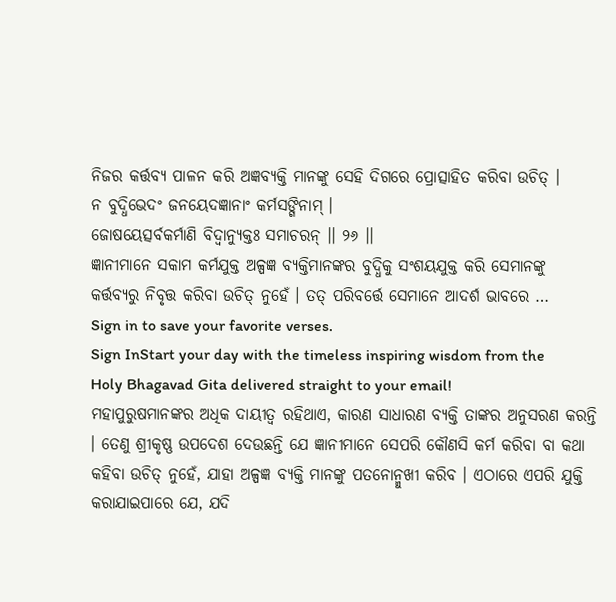ନିଜର କର୍ତ୍ତବ୍ୟ ପାଳନ କରି ଅଜ୍ଞବ୍ୟକ୍ତି ମାନଙ୍କୁ ସେହି ଦିଗରେ ପ୍ରୋତ୍ସାହିତ କରିବା ଉଚିତ୍ ।
ନ ବୁଦ୍ଧିଭେଦଂ ଜନୟେଦଜ୍ଞାନାଂ କର୍ମସଙ୍ଗିନାମ୍ ।
ଜୋଷୟେତ୍ସର୍ବକର୍ମାଣି ବିଦ୍ୱାନ୍ୟୁକ୍ତଃ ସମାଚରନ୍ ।। ୨୬ ।।
ଜ୍ଞାନୀମାନେ ସକାମ କର୍ମଯୁକ୍ତ ଅଳ୍ପଜ୍ଞ ବ୍ୟକ୍ତିମାନଙ୍କର ବୁଦ୍ଧିକୁ ସଂଶୟଯୁକ୍ତ କରି ସେମାନଙ୍କୁ କର୍ତ୍ତବ୍ୟରୁ ନିବୃତ୍ତ କରିବା ଉଚିତ୍ ନୁହେଁ । ତତ୍ ପରିବର୍ତ୍ତେ ସେମାନେ ଆଦର୍ଶ ଭାବରେ …
Sign in to save your favorite verses.
Sign InStart your day with the timeless inspiring wisdom from the Holy Bhagavad Gita delivered straight to your email!
ମହାପୁରୁଷମାନଙ୍କର ଅଧିକ ଦାୟୀତ୍ୱ ରହିଥାଏ, କାରଣ ସାଧାରଣ ବ୍ୟକ୍ତି ତାଙ୍କର ଅନୁସରଣ କରନ୍ତି । ତେଣୁ ଶ୍ରୀକୃଷ୍ଣ ଉପଦେଶ ଦେଉଛନ୍ତି ଯେ ଜ୍ଞାନୀମାନେ ସେପରି କୌଣସି କର୍ମ କରିବା ବା କଥା କହିବା ଉଚିତ୍ ନୁହେଁ, ଯାହା ଅଳ୍ପଜ୍ଞ ବ୍ୟକ୍ତି ମାନଙ୍କୁ ପତନୋନ୍ମୁଖୀ କରିବ । ଏଠାରେ ଏପରି ଯୁକ୍ତି କରାଯାଇପାରେ ଯେ, ଯଦି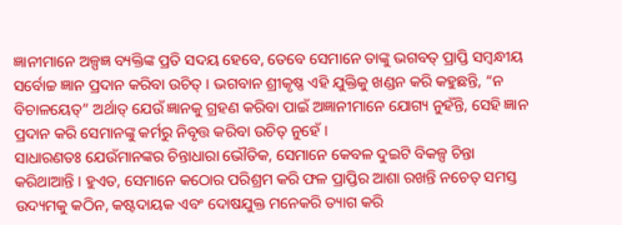ଜ୍ଞାନୀମାନେ ଅଳ୍ପଜ୍ଞ ବ୍ୟକ୍ତିଙ୍କ ପ୍ରତି ସଦୟ ହେବେ, ତେବେ ସେମାନେ ତାଙ୍କୁ ଭଗବତ୍ ପ୍ରାପ୍ତି ସମ୍ବନ୍ଧୀୟ ସର୍ବୋଚ୍ଚ ଜ୍ଞାନ ପ୍ରଦାନ କରିବା ଉଚିତ୍ । ଭଗବାନ ଶ୍ରୀକୃଷ୍ଣ ଏହି ଯୁକ୍ତିକୁ ଖଣ୍ଡନ କରି କହୁଛନ୍ତି, “ନ ବିଚାଳୟେତ୍” ଅର୍ଥାତ୍ ଯେଉଁ ଜ୍ଞାନକୁ ଗ୍ରହଣ କରିବା ପାଇଁ ଅଜ୍ଞାନୀମାନେ ଯୋଗ୍ୟ ନୁହଁନ୍ତି, ସେହି ଜ୍ଞାନ ପ୍ରଦାନ କରି ସେମାନଙ୍କୁ କର୍ମରୁ ନିବୃତ୍ତ କରିବା ଉଚିତ୍ ନୁହେଁ ।
ସାଧାରଣତଃ ଯେଉଁମାନଙ୍କର ଚିନ୍ତାଧାରା ଭୌତିକ, ସେମାନେ କେବଳ ଦୁଇଟି ବିକଳ୍ପ ଚିନ୍ତା କରିଥାଆନ୍ତି । ହୁଏତ, ସେମାନେ କଠୋର ପରିଶ୍ରମ କରି ଫଳ ପ୍ରାପ୍ତିର ଆଶା ରଖନ୍ତି ନଚେତ୍ ସମସ୍ତ ଉଦ୍ୟମକୁ କଠିନ, କଷ୍ଟଦାୟକ ଏବଂ ଦୋଷଯୁକ୍ତ ମନେକରି ତ୍ୟାଗ କରି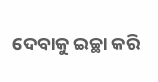ଦେବାକୁ ଇଚ୍ଛା କରି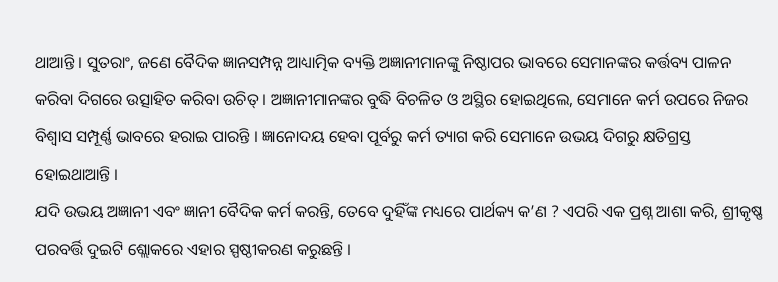ଥାଆନ୍ତି । ସୁତରାଂ, ଜଣେ ବୈଦିକ ଜ୍ଞାନସମ୍ପନ୍ନ ଆଧ୍ୟାତ୍ମିକ ବ୍ୟକ୍ତି ଅଜ୍ଞାନୀମାନଙ୍କୁ ନିଷ୍ଠାପର ଭାବରେ ସେମାନଙ୍କର କର୍ତ୍ତବ୍ୟ ପାଳନ କରିବା ଦିଗରେ ଉତ୍ସାହିତ କରିବା ଉଚିତ୍ । ଅଜ୍ଞାନୀମାନଙ୍କର ବୁଦ୍ଧି ବିଚଳିତ ଓ ଅସ୍ଥିର ହୋଇଥିଲେ, ସେମାନେ କର୍ମ ଉପରେ ନିଜର ବିଶ୍ୱାସ ସମ୍ପୂର୍ଣ୍ଣ ଭାବରେ ହରାଇ ପାରନ୍ତି । ଜ୍ଞାନୋଦୟ ହେବା ପୂର୍ବରୁ କର୍ମ ତ୍ୟାଗ କରି ସେମାନେ ଉଭୟ ଦିଗରୁ କ୍ଷତିଗ୍ରସ୍ତ ହୋଇଥାଆନ୍ତି ।
ଯଦି ଉଭୟ ଅଜ୍ଞାନୀ ଏବଂ ଜ୍ଞାନୀ ବୈଦିକ କର୍ମ କରନ୍ତି, ତେବେ ଦୁହିଁଙ୍କ ମଧ୍ୟରେ ପାର୍ଥକ୍ୟ କ’ଣ ? ଏପରି ଏକ ପ୍ରଶ୍ନ ଆଶା କରି, ଶ୍ରୀକୃଷ୍ଣ ପରବର୍ତ୍ତି ଦୁଇଟି ଶ୍ଲୋକରେ ଏହାର ସ୍ପଷ୍ଠୀକରଣ କରୁଛନ୍ତି ।